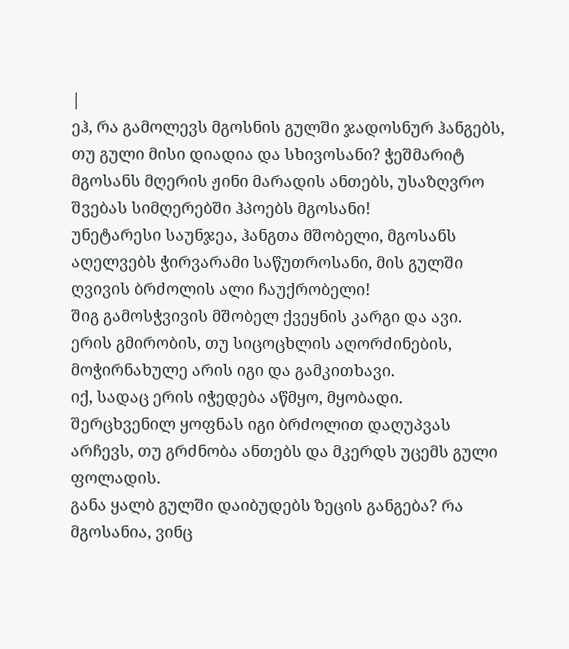|
ეჰ, რა გამოლევს მგოსნის გულში ჯადოსნურ ჰანგებს, თუ გული მისი დიადია და სხივოსანი? ჭეშმარიტ მგოსანს მღერის ჟინი მარადის ანთებს, უსაზღვრო შვებას სიმღერებში ჰპოებს მგოსანი!
უნეტარესი საუნჯეა, ჰანგთა მშობელი, მგოსანს აღელვებს ჭირვარამი საწუთროსანი, მის გულში ღვივის ბრძოლის ალი ჩაუქრობელი!
შიგ გამოსჭვივის მშობელ ქვეყნის კარგი და ავი. ერის გმირობის, თუ სიცოცხლის აღორძინების, მოჭირნახულე არის იგი და გამკითხავი.
იქ, სადაც ერის იჭედება აწმყო, მყობადი. შერცხვენილ ყოფნას იგი ბრძოლით დაღუპვას არჩევს, თუ გრძნობა ანთებს და მკერდს უცემს გული ფოლადის.
განა ყალბ გულში დაიბუდებს ზეცის განგება? რა მგოსანია, ვინც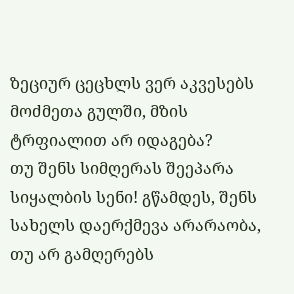ზეციურ ცეცხლს ვერ აკვესებს მოძმეთა გულში, მზის ტრფიალით არ იდაგება?
თუ შენს სიმღერას შეეპარა სიყალბის სენი! გწამდეს, შენს სახელს დაერქმევა არარაობა, თუ არ გამღერებს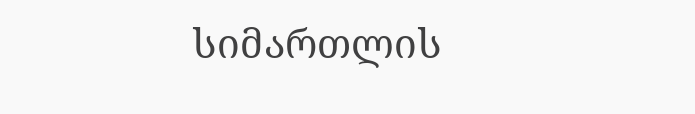სიმართლის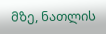მზე, ნათლის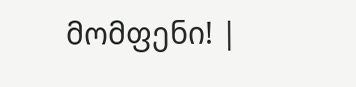მომფენი! |